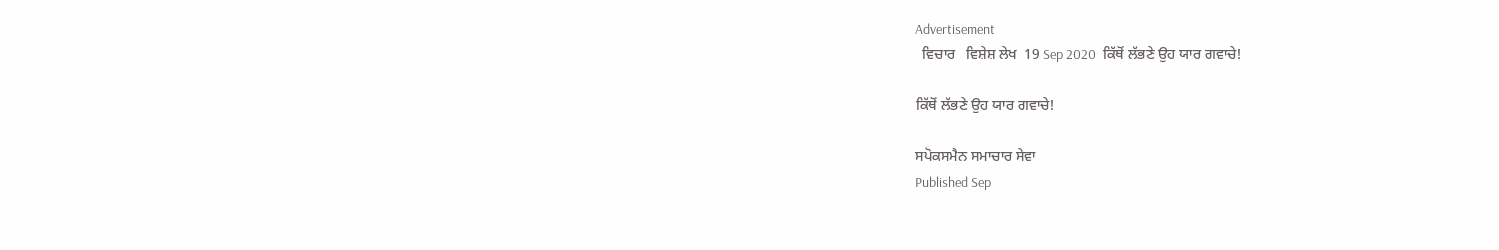Advertisement
  ਵਿਚਾਰ   ਵਿਸ਼ੇਸ਼ ਲੇਖ  19 Sep 2020  ਕਿੱਥੋਂ ਲੱਭਣੇ ਉਹ ਯਾਰ ਗਵਾਚੇ!

ਕਿੱਥੋਂ ਲੱਭਣੇ ਉਹ ਯਾਰ ਗਵਾਚੇ!

ਸਪੋਕਸਮੈਨ ਸਮਾਚਾਰ ਸੇਵਾ
Published Sep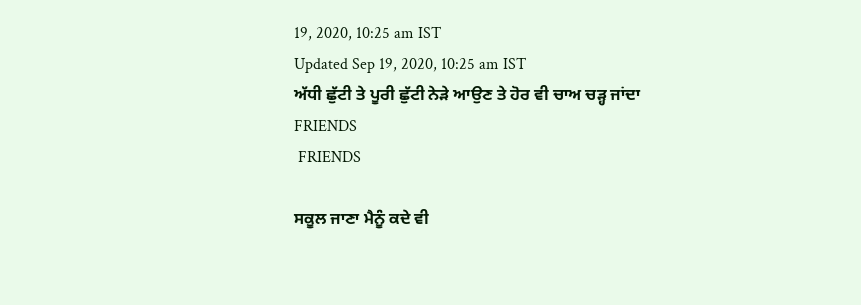19, 2020, 10:25 am IST
Updated Sep 19, 2020, 10:25 am IST
ਅੱਧੀ ਛੁੱਟੀ ਤੇ ਪੂਰੀ ਛੁੱਟੀ ਨੇੜੇ ਆਉਣ ਤੇ ਹੋਰ ਵੀ ਚਾਅ ਚੜ੍ਹ ਜਾਂਦਾ
FRIENDS
 FRIENDS

ਸਕੂਲ ਜਾਣਾ ਮੈਨੂੰ ਕਦੇ ਵੀ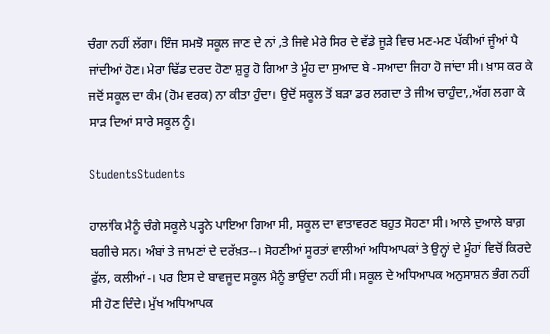ਚੰਗਾ ਨਹੀਂ ਲੱਗਾ। ਇੰਜ ਸਮਝੋ ਸਕੂਲ ਜਾਣ ਦੇ ਨਾਂ ‚ਤੇ ਜਿਵੇ ਮੇਰੇ ਸਿਰ ਦੇ ਵੱਡੇ ਜੂੜੇ ਵਿਚ ਮਣ-ਮਣ ਪੱਕੀਆਂ ਜੂੰਆਂ ਪੈ ਜਾਂਦੀਆਂ ਹੋਣ। ਮੇਰਾ ਢਿੱਡ ਦਰਦ ਹੋਣਾ ਸ਼ੁਰੂ ਹੋ ਗਿਆ ਤੇ ਮੂੰਹ ਦਾ ਸੁਆਦ ਬੇ -ਸਆਦਾ ਜਿਹਾ ਹੋ ਜਾਂਦਾ ਸੀ। ਖ਼ਾਸ ਕਰ ਕੇ ਜਦੋਂ ਸਕੂਲ ਦਾ ਕੰਮ (ਹੋਮ ਵਰਕ) ਨਾ ਕੀਤਾ ਹੁੰਦਾ। ਉਦੋਂ ਸਕੂਲ ਤੋਂ ਬੜਾ ਡਰ ਲਗਦਾ ਤੇ ਜੀਅ ਚਾਹੁੰਦਾ,‚ਅੱਗ ਲਗਾ ਕੇ ਸਾੜ ਦਿਆਂ ਸਾਰੇ ਸਕੂਲ ਨੂੰ।

StudentsStudents

ਹਾਲਾਂਕਿ ਮੈਨੂੰ ਚੰਗੇ ਸਕੂਲੇ ਪੜ੍ਹਨੇ ਪਾਇਆ ਗਿਆ ਸੀ, ਸਕੂਲ ਦਾ ਵਾਤਾਵਰਣ ਬਹੁਤ ਸੋਹਣਾ ਸੀ। ਆਲੇ ਦੁਆਲੇ ਬਾਗ਼ ਬਗੀਚੇ ਸਨ। ਅੰਬਾਂ ਤੇ ਜਾਮਣਾਂ ਦੇ ਦਰੱਖ਼ਤ--। ਸੋਹਣੀਆਂ ਸੂਰਤਾਂ ਵਾਲੀਆਂ ਅਧਿਆਪਕਾਂ ਤੇ ਉਨ੍ਹਾਂ ਦੇ ਮੂੰਹਾਂ ਵਿਚੋਂ ਕਿਰਦੇ ਫੁੱਲ, ਕਲੀਆਂ-। ਪਰ ਇਸ ਦੇ ਬਾਵਜੂਦ ਸਕੂਲ ਮੈਨੂੰ ਭਾਉਂਦਾ ਨਹੀਂ ਸੀ। ਸਕੂਲ ਦੇ ਅਧਿਆਪਕ ਅਨੁਸਾਸ਼ਨ ਭੰਗ ਨਹੀਂ ਸੀ ਹੋਣ ਦਿੰਦੇ। ਮੁੱਖ ਅਧਿਆਪਕ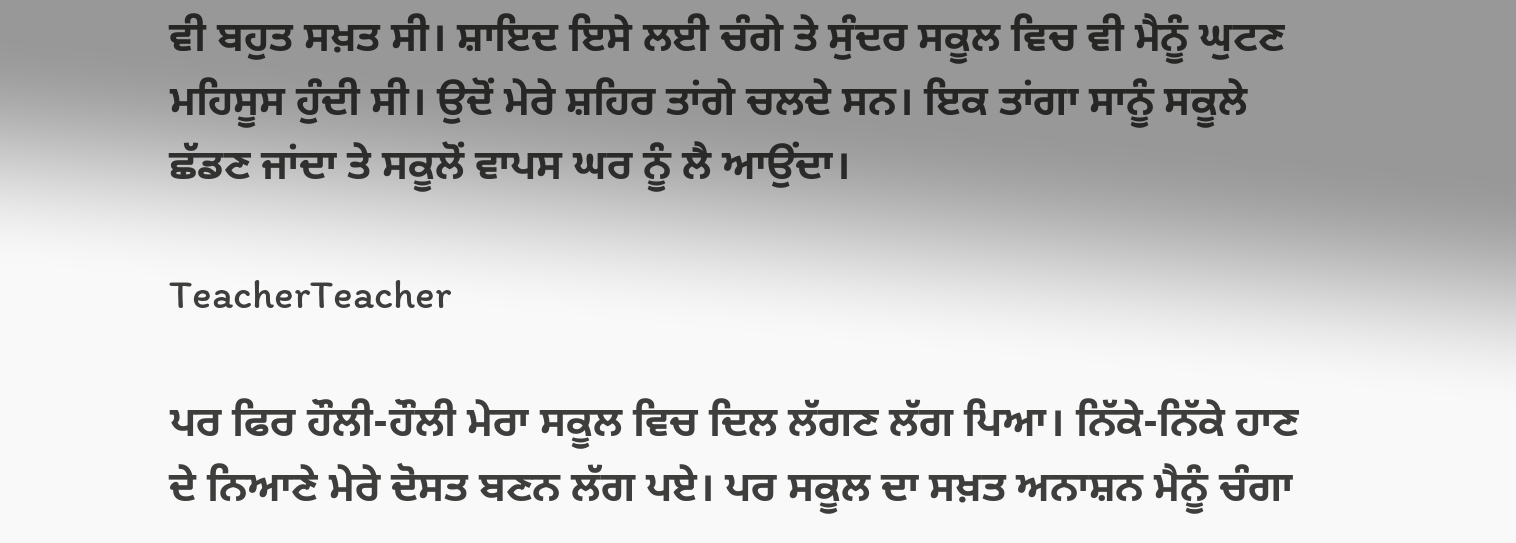ਵੀ ਬਹੁਤ ਸਖ਼ਤ ਸੀ। ਸ਼ਾਇਦ ਇਸੇ ਲਈ ਚੰਗੇ ਤੇ ਸੁੰਦਰ ਸਕੂਲ ਵਿਚ ਵੀ ਮੈਨੂੰ ਘੁਟਣ ਮਹਿਸੂਸ ਹੁੰਦੀ ਸੀ। ਉਦੋਂ ਮੇਰੇ ਸ਼ਹਿਰ ਤਾਂਗੇ ਚਲਦੇ ਸਨ। ਇਕ ਤਾਂਗਾ ਸਾਨੂੰ ਸਕੂਲੇ ਛੱਡਣ ਜਾਂਦਾ ਤੇ ਸਕੂਲੋਂ ਵਾਪਸ ਘਰ ਨੂੰ ਲੈ ਆਉਂਦਾ।

TeacherTeacher

ਪਰ ਫਿਰ ਹੌਲੀ-ਹੌਲੀ ਮੇਰਾ ਸਕੂਲ ਵਿਚ ਦਿਲ ਲੱਗਣ ਲੱਗ ਪਿਆ। ਨਿੱਕੇ-ਨਿੱਕੇ ਹਾਣ ਦੇ ਨਿਆਣੇ ਮੇਰੇ ਦੋਸਤ ਬਣਨ ਲੱਗ ਪਏ। ਪਰ ਸਕੂਲ ਦਾ ਸਖ਼ਤ ਅਨਾਸ਼ਨ ਮੈਨੂੰ ਚੰਗਾ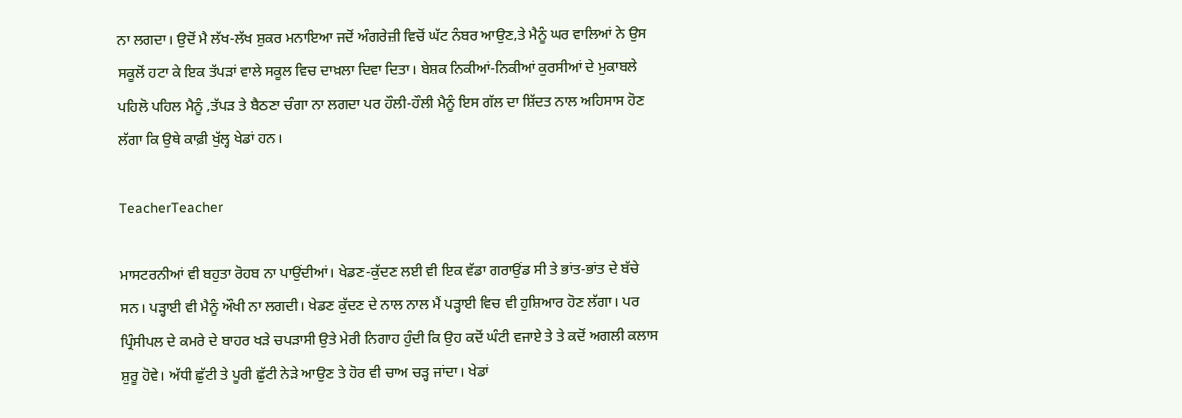ਨਾ ਲਗਦਾ। ਉਦੋਂ ਮੈ ਲੱਖ-ਲੱਖ ਸ਼ੁਕਰ ਮਨਾਇਆ ਜਦੋਂ ਅੰਗਰੇਜ਼ੀ ਵਿਚੋਂ ਘੱਟ ਨੰਬਰ ਆਉਣ‚ਤੇ ਮੈਨੂੰ ਘਰ ਵਾਲਿਆਂ ਨੇ ਉਸ ਸਕੂਲੋਂ ਹਟਾ ਕੇ ਇਕ ਤੱਪੜਾਂ ਵਾਲੇ ਸਕੂਲ ਵਿਚ ਦਾਖ਼ਲਾ ਦਿਵਾ ਦਿਤਾ। ਬੇਸ਼ਕ ਨਿਕੀਆਂ-ਨਿਕੀਆਂ ਕੁਰਸੀਆਂ ਦੇ ਮੁਕਾਬਲੇ ਪਹਿਲੋ ਪਹਿਲ ਮੈਨੂੰ ‚ਤੱਪੜ ਤੇ ਬੈਠਣਾ ਚੰਗਾ ਨਾ ਲਗਦਾ ਪਰ ਹੌਲੀ-ਹੌਲੀ ਮੈਨੂੰ ਇਸ ਗੱਲ ਦਾ ਸ਼ਿੱਦਤ ਨਾਲ ਅਹਿਸਾਸ ਹੋਣ ਲੱਗਾ ਕਿ ਉਥੇ ਕਾਫ਼ੀ ਖੁੱਲ੍ਹ ਖੇਡਾਂ ਹਨ।

TeacherTeacher

ਮਾਸਟਰਨੀਆਂ ਵੀ ਬਹੁਤਾ ਰੋਹਬ ਨਾ ਪਾਉਂਦੀਆਂ। ਖੇਡਣ-ਕੁੱਦਣ ਲਈ ਵੀ ਇਕ ਵੱਡਾ ਗਰਾਉਂਡ ਸੀ ਤੇ ਭਾਂਤ-ਭਾਂਤ ਦੇ ਬੱਚੇ ਸਨ। ਪੜ੍ਹਾਈ ਵੀ ਮੈਨੂੰ ਔਖੀ ਨਾ ਲਗਦੀ। ਖੇਡਣ ਕੁੱਦਣ ਦੇ ਨਾਲ ਨਾਲ ਮੈਂ ਪੜ੍ਹਾਈ ਵਿਚ ਵੀ ਹੁਸ਼ਿਆਰ ਹੋਣ ਲੱਗਾ। ਪਰ ਪ੍ਰਿੰਸੀਪਲ ਦੇ ਕਮਰੇ ਦੇ ਬਾਹਰ ਖੜੇ ਚਪੜਾਸੀ ਉਤੇ ਮੇਰੀ ਨਿਗਾਹ ਹੁੰਦੀ ਕਿ ਉਹ ਕਦੋਂ ਘੰਟੀ ਵਜਾਏ ਤੇ ਤੇ ਕਦੋਂ ਅਗਲੀ ਕਲਾਸ ਸ਼ੁਰੂ ਹੋਵੇ। ਅੱਧੀ ਛੁੱਟੀ ਤੇ ਪੂਰੀ ਛੁੱਟੀ ਨੇੜੇ ਆਉਣ ਤੇ ਹੋਰ ਵੀ ਚਾਅ ਚੜ੍ਹ ਜਾਂਦਾ। ਖੇਡਾਂ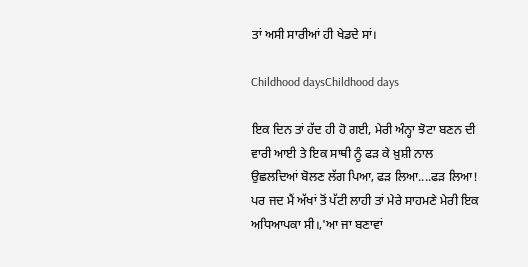ਤਾਂ ਅਸੀ ਸਾਰੀਆਂ ਹੀ ਖੇਡਦੇ ਸਾਂ।

Childhood daysChildhood days

ਇਕ ਦਿਨ ਤਾਂ ਹੱਦ ਹੀ ਹੋ ਗਈ, ਮੇਰੀ ਅੰਨ੍ਹਾ ਝੋਟਾ ਬਣਨ ਦੀ ਵਾਰੀ ਆਈ ਤੇ ਇਕ ਸਾਥੀ ਨੂੰ ਫੜ ਕੇ ਖ਼ੁਸ਼ੀ ਨਾਲ ਉਛਲਦਿਆਂ ਬੋਲਣ ਲੱਗ ਪਿਆ‚ ਫੜ ਲਿਆ....ਫੜ ਲਿਆ! ਪਰ ਜਦ ਮੈਂ ਅੱਖਾਂ ਤੋਂ ਪੱਟੀ ਲਾਹੀ ਤਾਂ ਮੇਰੇ ਸਾਹਮਣੇ ਮੇਰੀ ਇਕ ਅਧਿਆਪਕਾ ਸੀ।‚'ਆ ਜਾ ਬਣਾਵਾਂ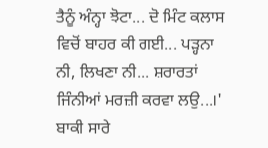ਤੈਨੂੰ ਅੰਨ੍ਹਾ ਝੋਟਾ... ਦੋ ਮਿੰਟ ਕਲਾਸ ਵਿਚੋਂ ਬਾਹਰ ਕੀ ਗਈ... ਪੜ੍ਹਨਾ ਨੀ, ਲਿਖਣਾ ਨੀ... ਸ਼ਰਾਰਤਾਂ ਜਿੰਨੀਆਂ ਮਰਜ਼ੀ ਕਰਵਾ ਲਉ...।' ਬਾਕੀ ਸਾਰੇ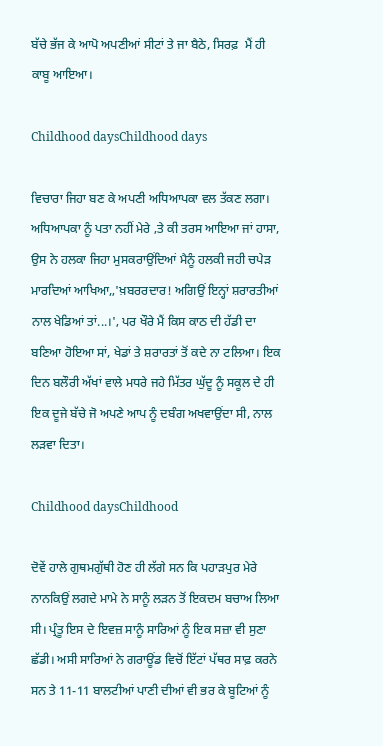ਬੱਚੇ ਭੱਜ ਕੇ ਆਪੋ ਅਪਣੀਆਂ ਸੀਟਾਂ ਤੇ ਜਾ ਬੈਠੇ, ਸਿਰਫ਼  ਮੈਂ ਹੀ ਕਾਬੂ ਆਇਆ।

Childhood daysChildhood days

ਵਿਚਾਰਾ ਜਿਹਾ ਬਣ ਕੇ ਅਪਣੀ ਅਧਿਆਪਕਾ ਵਲ ਤੱਕਣ ਲਗਾ। ਅਧਿਆਪਕਾ ਨੂੰ ਪਤਾ ਨਹੀਂ ਮੇਰੇ ‚ਤੇ ਕੀ ਤਰਸ ਆਇਆ ਜਾਂ ਹਾਸਾ, ਉਸ ਨੇ ਹਲਕਾ ਜਿਹਾ ਮੁਸਕਰਾਉਂਦਿਆਂ ਮੈਨੂੰ ਹਲਕੀ ਜਹੀ ਚਪੇੜ ਮਾਰਦਿਆਂ ਆਖਿਆ,‚'ਖ਼ਬਰਰਦਾਰ! ਅਗਿਉਂ ਇਨ੍ਹਾਂ ਸ਼ਰਾਰਤੀਆਂ ਨਾਲ ਖੇਡਿਆਂ ਤਾਂ...।'‚ ਪਰ ਖੌਰੇ ਮੈਂ ਕਿਸ ਕਾਠ ਦੀ ਹੱਡੀ ਦਾ ਬਣਿਆ ਹੋਇਆ ਸਾਂ, ਖੇਡਾਂ ਤੇ ਸ਼ਰਾਰਤਾਂ ਤੋਂ ਕਦੇ ਨਾ ਟਲਿਆ। ਇਕ ਦਿਨ ਬਲੌਰੀ ਅੱਖਾਂ ਵਾਲੇ ਮਧਰੇ ਜਹੇ ਮਿੱਤਰ ਘੁੱਦੂ ਨੂੰ ਸਕੂਲ ਦੇ ਹੀ ਇਕ ਦੂਜੇ ਬੱਚੇ ਜੋ ਅਪਣੇ ਆਪ ਨੂੰ ਦਬੰਗ ਅਖਵਾਉਂਦਾ ਸੀ, ਨਾਲ ਲੜਵਾ ਦਿਤਾ।

Childhood daysChildhood

ਦੋਵੇਂ ਹਾਲੇ ਗੁਥਮਗੁੱਥੀ ਹੋਣ ਹੀ ਲੱਗੇ ਸਨ ਕਿ ਪਹਾੜਪੁਰ ਮੇਰੇ ਨਾਨਕਿਉਂ ਲਗਦੇ ਮਾਮੇ ਨੇ ਸਾਨੂੰ ਲੜਨ ਤੋਂ ਇਕਦਮ ਬਚਾਅ ਲਿਆ ਸੀ। ਪ੍ਰੰਤੂ ਇਸ ਦੇ ਇਵਜ਼ ਸਾਨੂੰ ਸਾਰਿਆਂ ਨੂੰ ਇਕ ਸਜ਼ਾ ਵੀ ਸੁਣਾ ਛੱਡੀ। ਅਸੀ ਸਾਰਿਆਂ ਨੇ ਗਰਾਊਂਡ ਵਿਚੋਂ ਇੱਟਾਂ ਪੱਥਰ ਸਾਫ਼ ਕਰਨੇ ਸਨ ਤੇ 11-11 ਬਾਲਟੀਆਂ ਪਾਣੀ ਦੀਆਂ ਵੀ ਭਰ ਕੇ ਬੂਟਿਆਂ ਨੂੰ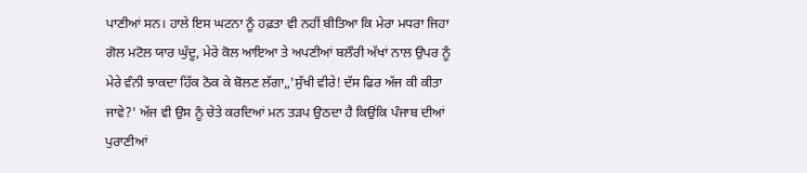ਪਾਣੀਆਂ ਸਨ। ਹਾਲੇ ਇਸ ਘਟਨਾ ਨੂੰ ਹਫ਼ਤਾ ਵੀ ਨਹੀਂ ਬੀਤਿਆ ਕਿ ਮੇਰਾ ਮਧਰਾ ਜਿਹਾ ਗੋਲ ਮਟੋਲ ਯਾਰ ਘੁੱਦੂ, ਮੇਰੇ ਕੋਲ ਆਇਆ ਤੇ ਅਪਣੀਆਂ ਬਲੌਰੀ ਅੱਖਾਂ ਨਾਲ ਉਪਰ ਨੂੰ ਮੇਰੇ ਵੰਨੀ ਝਾਕਦਾ ਹਿੱਕ ਠੋਕ ਕੇ ਬੋਲਣ ਲੱਗਾ,‚'ਸੁੱਖੀ ਵੀਰੇ! ਦੱਸ ਫਿਰ ਅੱਜ ਕੀ ਕੀਤਾ ਜਾਵੇ?' ਅੱਜ ਵੀ ਉਸ ਨੂੰ ਚੇਤੇ ਕਰਦਿਆਂ ਮਨ ਤੜਪ ਉਠਦਾ ਹੈ ਕਿਉਂਕਿ ਪੰਜਾਬ ਦੀਆਂ ਪੁਰਾਣੀਆਂ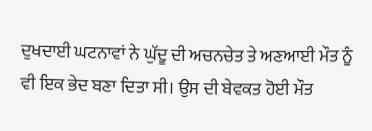ਦੁਖਦਾਈ ਘਟਨਾਵਾਂ ਨੇ ਘੁੱਦੂ ਦੀ ਅਚਨਚੇਤ ਤੇ ਅਣਆਈ ਮੌਤ ਨੂੰ ਵੀ ਇਕ ਭੇਦ ਬਣਾ ਦਿਤਾ ਸੀ। ਉਸ ਦੀ ਬੇਵਕਤ ਹੋਈ ਮੌਤ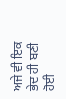ਅਜੇ ਵੀ ਇਕ ਭੇਦ ਹੀ ਬਣੀ ਹੋਈ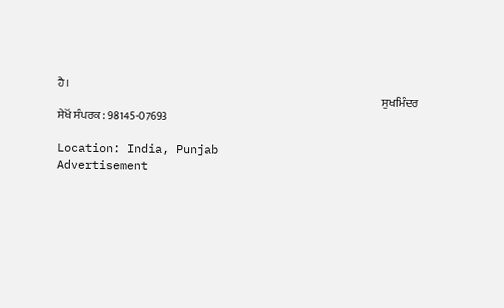ਹੈ।
                                                                                                                                               ਸੁਖਮਿੰਦਰ ਸੇਖੋਂ ਸੰਪਰਕ : 98145-07693

Location: India, Punjab
Advertisement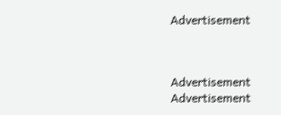Advertisement



Advertisement
Advertisement